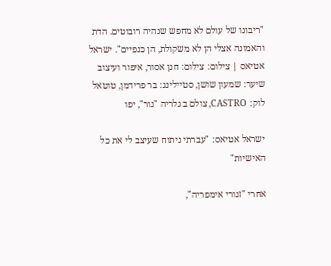"ריבונו של עולם לא מחפש שנהיה רובוטים. הדת והאמונה אצלי הן לא משקולת, הן כנפיים". ישראל אטיאס | צילום: צילום: חנן אסור, איפור ועיצוב שיער: שמעון שושן, סטיילינג: בר פרידמן, טוטאל לוק: CASTRO, צולם ב גלריה "נור", יפו

ישראל אטיאס: "עברתי ניתוח שעיצב לי את כל האישיות"

אחרי "זגורי אימפריה",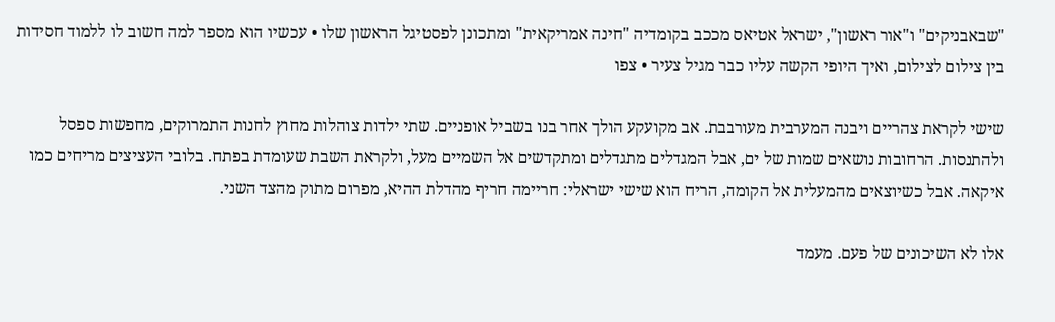"שבאבניקים" ו"אור ראשון", ישראל אטיאס מככב בקומדיה "חינה אמריקאית" ומתכונן לפסטיגל הראשון שלו • עכשיו הוא מספר למה חשוב לו ללמוד חסידות בין צילום לצילום, ואיך היופי הקשה עליו כבר מגיל צעיר • צפו

שישי לקראת צהריים ויבנה המערבית מעורבבת. אב מקועקע הולך אחר בנו בשביל אופניים. שתי ילדות צוהלות מחוץ לחנות התמרוקים, מחפשות ספסל ולהתנסות. הרחובות נושאים שמות של ים, אבל המגדלים מתגדלים ומתקדשים אל השמיים מעל, ולקראת השבת שעומדת בפתח. בלובי העציצים מריחים כמו איקאה. אבל כשיוצאים מהמעלית אל הקומה, הריח הוא שישי ישראלי: חריימה חריף מהדלת ההיא, מפרום מתוק מהצד השני.

אלו לא השיכונים של פעם. מעמד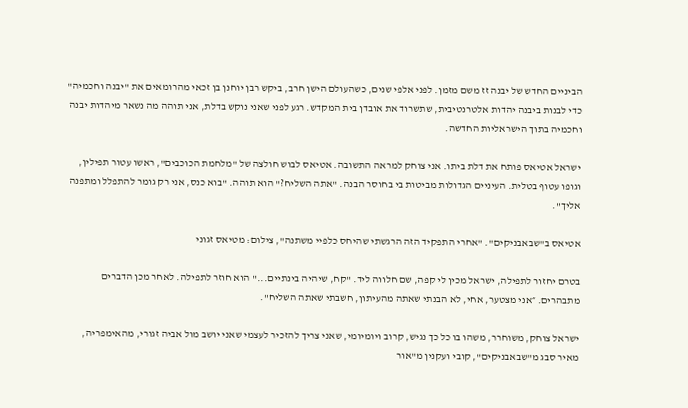הביניים החדש של יבנה זז משם מזמן. לפני אלפי שנים, כשהעולם הישן חרב, ביקש רבן יוחנן בן זכאי מהרומאים את "יבנה וחכמיה" כדי לבנות ביבנה יהדות אלטרנטיבית, שתשרוד את אובדן בית המקדש. רגע לפני שאני נוקש בדלת, אני תוהה מה נשאר מיהדות יבנה וחכמיה בתוך הישראליות החדשה.

ישראל אטיאס פותח את דלת ביתו. אני צוחק למראה התשובה. אטיאס לבוש חולצה של "מלחמת הכוכבים", ראשו עטור תפילין, וגופו עטוף בטלית. העיניים הגדולות מביטות בי בחוסר הבנה. "אתה השליח?" הוא תוהה. "בוא כנס, אני רק גומר להתפלל ומתפנה אליך".

אטיאס ב"שבאבניקים". "אחרי התפקיד הזה הרגשתי שהיחס כלפיי משתנה", צילום: מטיאס זגוני

בטרם יחזור לתפילה, ישראל מכין לי קפה, שם חלווה ליד. "קח, שיהיה בינתיים..." הוא חוזר לתפילה. לאחר מכן הדברים מתבהרים. ״אני מצטער, אחי, לא הבנתי שאתה מהעיתון, חשבתי שאתה השליח".

ישראל צוחק, משוחרר, משהו בו כל כך נגיש, קרוב ויומיומי, שאני צריך להזכיר לעצמי שאני יושב מול אביה זגורי, מהאימפריה, מאיר סבג מ"שבאבניקים", קובי ועקנין מ"אור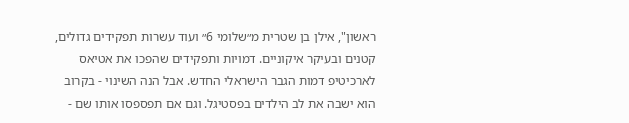ראשון", אילן בן שטרית מ״שלומי 6״ ועוד עשרות תפקידים גדולים, קטנים ובעיקר איקוניים. דמויות ותפקידים שהפכו את אטיאס לארכיטיפ דמות הגבר הישראלי החדש. אבל הנה השינוי - בקרוב הוא ישבה את לב הילדים בפסטיגל. וגם אם תפספסו אותו שם -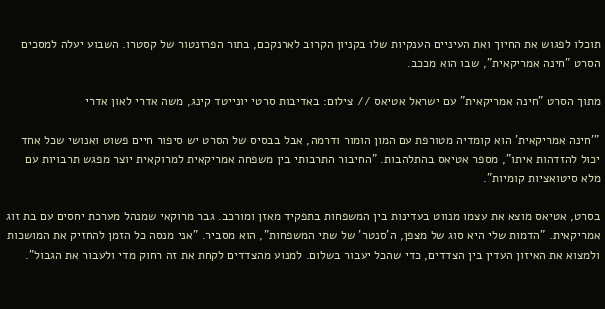תוכלו לפגוש את החיוך ואת העיניים הענקיות שלו בקניון הקרוב לארנקכם, בתור הפרזנטור של קסטרו. השבוע יעלה למסכים הסרט "חינה אמריקאית", שבו הוא מככב.

מתוך הסרט "חינה אמריקאית" עם ישראל אטיאס // צילום: באדיבות סרטי יונייטד קינג, משה אדרי לאון אדרי

"'חינה אמריקאית' הוא קומדיה מטורפת עם המון הומור ודרמה, אבל בבסיס של הסרט יש סיפור חיים פשוט ואנושי שכל אחד יכול להזדהות איתו", מספר אטיאס בהתלהבות. "החיבור התרבותי בין משפחה אמריקאית למרוקאית יוצר מפגש תרבויות עם מלא סיטואציות קומיות".

בסרט, אטיאס מוצא את עצמו מנווט בעדינות בין המשפחות בתפקיד מאזן ומורכב. גבר מרוקאי שמנהל מערכת יחסים עם בת זוג אמריקאית. "הדמות שלי היא סוג של מצפן, ה'סנטר' של שתי המשפחות", הוא מסביר. "אני מנסה כל הזמן להחזיק את המושכות ולמצוא את האיזון העדין בין הצדדים, כדי שהכל יעבור בשלום. למנוע מהצדדים לקחת את זה רחוק מדי ולעבור את הגבול".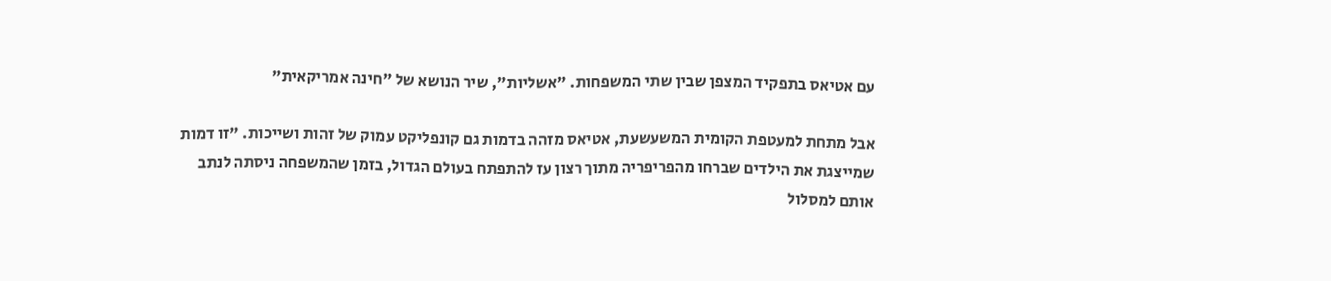עם אטיאס בתפקיד המצפן שבין שתי המשפחות. "אשליות", שיר הנושא של "חינה אמריקאית"

אבל מתחת למעטפת הקומית המשעשעת, אטיאס מזהה בדמות גם קונפליקט עמוק של זהות ושייכות. "זו דמות שמייצגת את הילדים שברחו מהפריפריה מתוך רצון עז להתפתח בעולם הגדול, בזמן שהמשפחה ניסתה לנתב אותם למסלול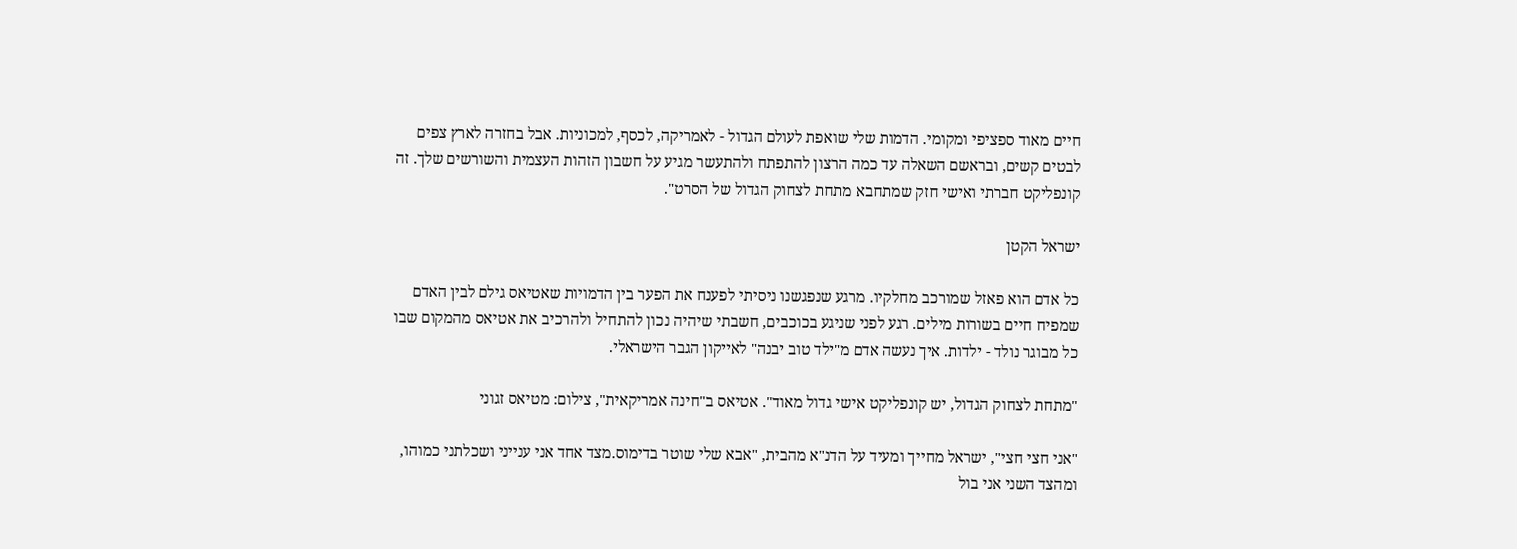חיים מאוד ספציפי ומקומי. הדמות שלי שואפת לעולם הגדול - לאמריקה, לכסף, למכוניות. אבל בחזרה לארץ צפים לבטים קשים, ובראשם השאלה עד כמה הרצון להתפתח ולהתעשר מגיע על חשבון הזהות העצמית והשורשים שלך. זה קונפליקט חברתי ואישי חזק שמתחבא מתחת לצחוק הגדול של הסרט".

ישראל הקטן

כל אדם הוא פאזל שמורכב מחלקיו. מרגע שנפגשנו ניסיתי לפענח את הפער בין הדמויות שאטיאס גילם לבין האדם שמפיח חיים בשורות מילים. רגע לפני שניגע בכוכבים, חשבתי שיהיה נכון להתחיל ולהרכיב את אטיאס מהמקום שבו כל מבוגר נולד - ילדות. איך נעשה אדם מ"ילד טוב יבנה" לאייקון הגבר הישראלי.

"מתחת לצחוק הגדול, יש קונפליקט אישי גדול מאוד". אטיאס ב"חינה אמריקאית", צילום: מטיאס זגוני

"אני חצי חצי", ישראל מחייך ומעיד על הדנ"א מהבית, "אבא שלי שוטר בדימוס.מצד אחד אני ענייני ושכלתני כמוהו, ומהצד השני אני בול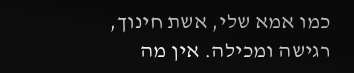כמו אמא שלי, אשת חינוך, רגישה ומכילה. אין מה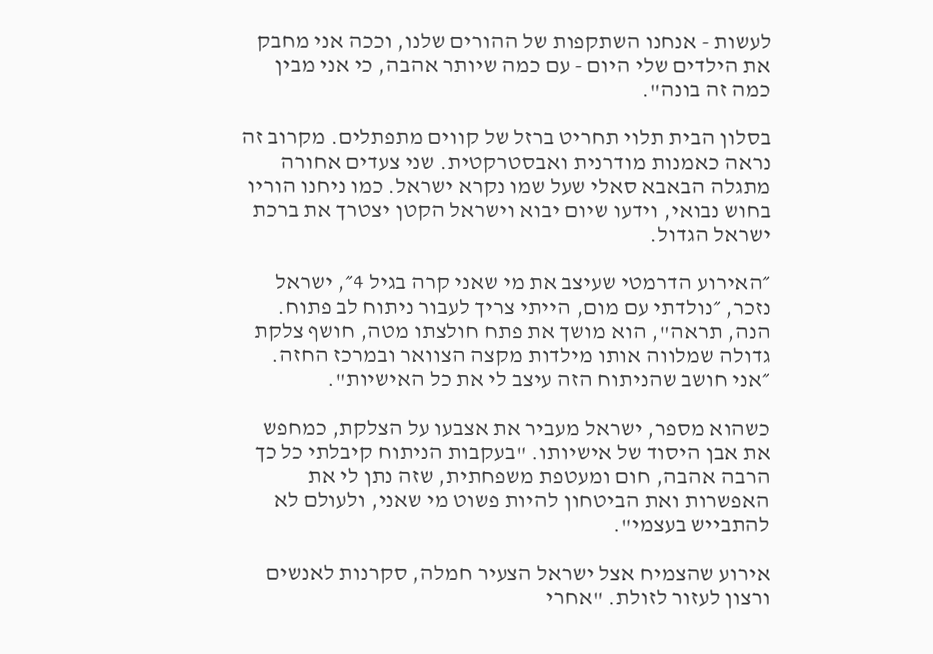לעשות - אנחנו השתקפות של ההורים שלנו, וככה אני מחבק את הילדים שלי היום - עם כמה שיותר אהבה, כי אני מבין כמה זה בונה".

בסלון הבית תלוי תחריט ברזל של קווים מתפתלים. מקרוב זה נראה כאמנות מודרנית ואבסטרקטית. שני צעדים אחורה מתגלה הבאבא סאלי שעל שמו נקרא ישראל. כמו ניחנו הוריו בחוש נבואי, וידעו שיום יבוא וישראל הקטן יצטרך את ברכת ישראל הגדול.

״האירוע הדרמטי שעיצב את מי שאני קרה בגיל 4״, ישראל נזכר, ״נולדתי עם מום, הייתי צריך לעבור ניתוח לב פתוח. הנה, תראה", הוא מושך את פתח חולצתו מטה, חושף צלקת גדולה שמלווה אותו מילדות מקצה הצוואר ובמרכז החזה. ״אני חושב שהניתוח הזה עיצב לי את כל האישיות".

כשהוא מספר, ישראל מעביר את אצבעו על הצלקת, כמחפש את אבן היסוד של אישיותו. "בעקבות הניתוח קיבלתי כל כך הרבה אהבה, חום ומעטפת משפחתית, שזה נתן לי את האפשרות ואת הביטחון להיות פשוט מי שאני, ולעולם לא להתבייש בעצמי".

אירוע שהצמיח אצל ישראל הצעיר חמלה, סקרנות לאנשים ורצון לעזור לזולת. "אחרי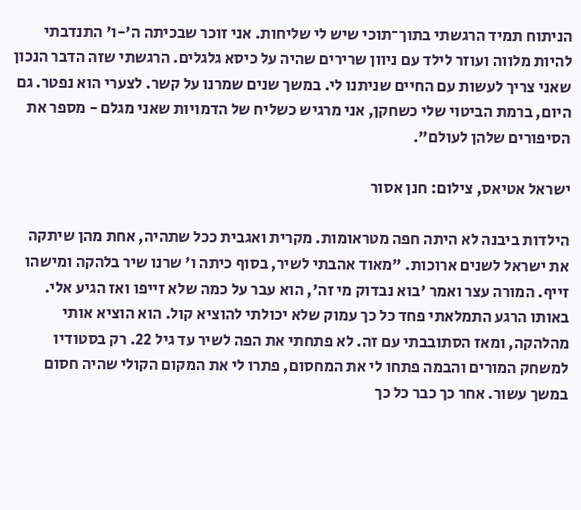הניתוח תמיד הרגשתי בתוך־תוכי שיש לי שליחות. אני זוכר שבכיתה ה'-ו' התנדבתי להיות מלווה ועוזר לילד עם ניוון שרירים שהיה על כיסא גלגלים. הרגשתי שזה הדבר הנכון שאני צריך לעשות עם החיים שניתנו לי. במשך שנים שמרנו על קשר. לצערי הוא נפטר. גם היום, ברמת הביטוי שלי כשחקן, אני מרגיש כשליח של הדמויות שאני מגלם - מספר את הסיפורים שלהן לעולם".

ישראל אטיאס, צילום: חנן אסור

הילדות ביבנה לא היתה חפה מטראומות. מקרית ואגבית ככל שתהיה, אחת מהן שיתקה את ישראל לשנים ארוכות. "מאוד אהבתי לשיר, בסוף כיתה ו' שרנו שיר בלהקה ומישהו זייף. המורה עצר ואמר 'בוא נבדוק מי זה', הוא עבר על כמה שלא זייפו ואז הגיע אלי. באותו הרגע התמלאתי פחד כל כך עמוק שלא יכולתי להוציא קול. הוא הוציא אותי מהלהקה, ומאז הסתובבתי עם זה. לא פתחתי את הפה לשיר עד גיל 22. רק בסטודיו למשחק המורים והבמה פתחו לי את המחסום, פתרו לי את המקום הקולי שהיה חסום במשך עשור. אחר כך כבר כל כך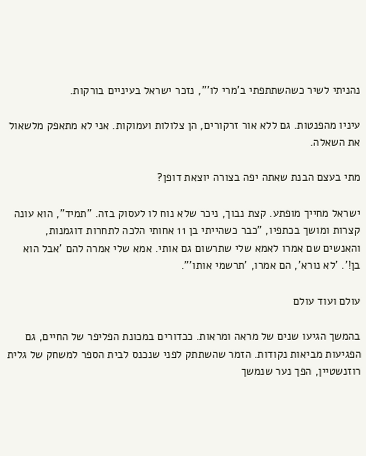נהניתי לשיר כשהשתתפתי ב'מרי לו'", נזכר ישראל בעיניים בורקות.

עיניו מהפנטות. גם ללא אור זרקורים, הן צלולות ועמוקות. אני לא מתאפק מלשאול את השאלה.

מתי בעצם הבנת שאתה יפה בצורה יוצאת דופן?

ישראל מחייך מופתע. קצת נבוך, ניכר שלא נוח לו לעסוק בזה. "תמיד", הוא עונה קצרות ומושך בכתפיו, "כבר כשהייתי בן 11 אחותי הלכה לתחרות דוגמנות, והאנשים שם אמרו לאמא שלי שתרשום גם אותי. אמא שלי אמרה להם 'אבל הוא בן!'. 'לא נורא', הם אמרו, 'תרשמי אותו'".

עולם ועוד עולם

בהמשך הגיעו שנים של מראה ומראות. ככדורים במכונת הפליפר של החיים, גם הפגיעות מביאות נקודות. הזמר שהשתתק לפני שנכנס לבית הספר למשחק של גלית רוזנשטיין, הפך נער שנמשך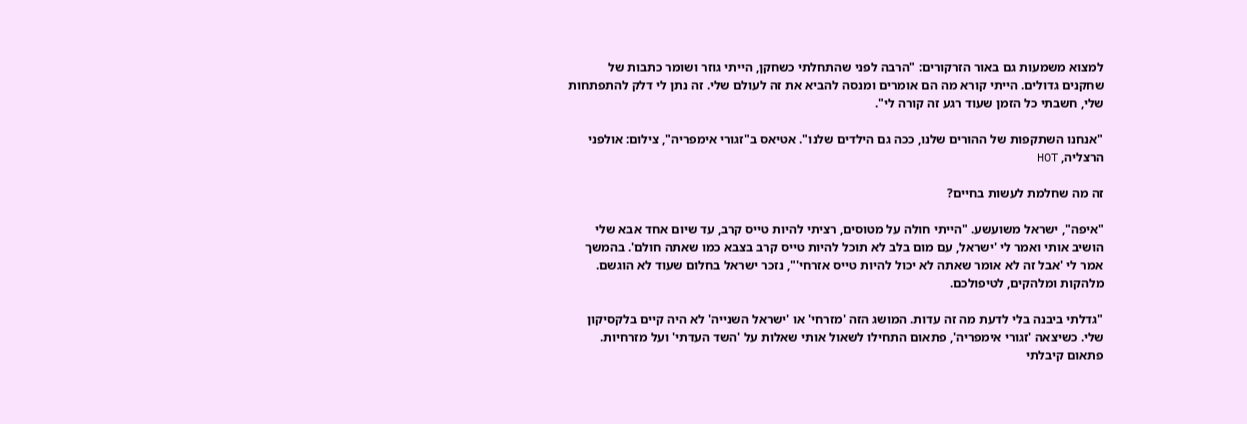למצוא משמעות גם באור הזרקורים: "הרבה לפני שהתחלתי כשחקן, הייתי גוזר ושומר כתבות של שחקנים גדולים. הייתי קורא מה הם אומרים ומנסה להביא את זה לעולם שלי. זה נתן לי דלק להתפתחות שלי, חשבתי כל הזמן שעוד רגע זה קורה לי".

"אנחנו השתקפות של ההורים שלנו, ככה גם הילדים שלנו". אטיאס ב"זגורי אימפריה", צילום: אולפני הרצליה, HOT

זה מה שחלמת לעשות בחיים?

"איפה", ישראל משועשע. "הייתי חולה על מטוסים, רציתי להיות טייס קרב, עד שיום אחד אבא שלי הושיב אותי ואמר לי 'ישראל, עם מום בלב לא תוכל להיות טייס קרב בצבא כמו שאתה חולם'. בהמשך אמר לי 'אבל זה לא אומר שאתה לא יכול להיות טייס אזרחי'", נזכר ישראל בחלום שעוד לא הוגשם. מלהקות ומלהקים, לטיפולכם.

"גדלתי ביבנה בלי לדעת מה זה עדות. המושג הזה 'מזרחי' או 'ישראל השנייה' לא היה קיים בלקסיקון שלי. כשיצאה 'זגורי אימפריה', פתאום התחילו לשאול אותי שאלות על 'השד העדתי' ועל מזרחיות. פתאום קיבלתי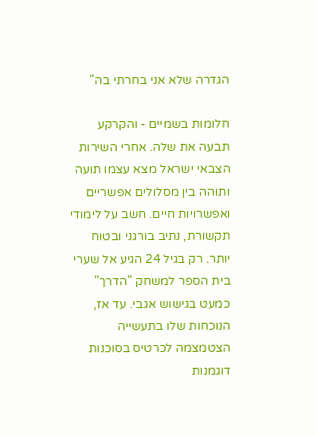הגדרה שלא אני בחרתי בה"

חלומות בשמיים - והקרקע תבעה את שלה. אחרי השירות הצבאי ישראל מצא עצמו תועה ותוהה בין מסלולים אפשריים ואפשרויות חיים. חשב על לימודי תקשורת, נתיב בורגני ובטוח יותר. רק בגיל 24 הגיע אל שערי בית הספר למשחק "הדרך" כמעט בגישוש אגבי. עד אז, הנוכחות שלו בתעשייה הצטמצמה לכרטיס בסוכנות דוגמנות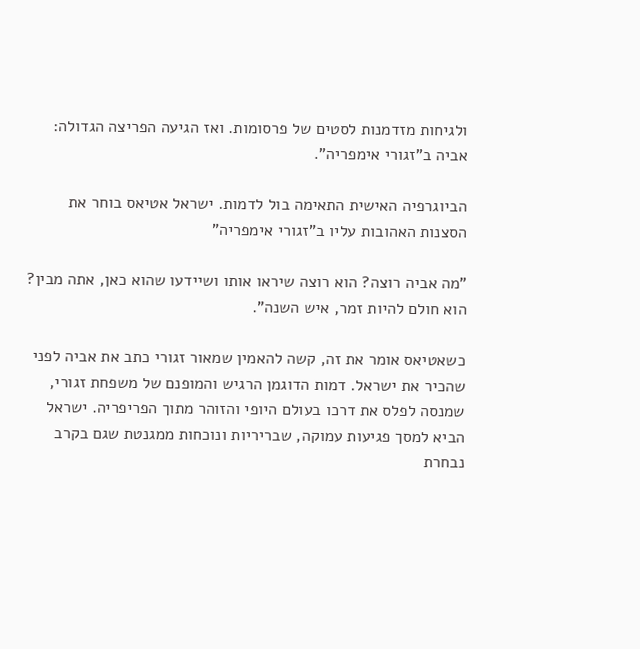ולגיחות מזדמנות לסטים של פרסומות. ואז הגיעה הפריצה הגדולה: אביה ב"זגורי אימפריה".

הביוגרפיה האישית התאימה בול לדמות. ישראל אטיאס בוחר את הסצנות האהובות עליו ב"זגורי אימפריה"

"מה אביה רוצה? הוא רוצה שיראו אותו ושיידעו שהוא כאן, אתה מבין? הוא חולם להיות זמר, איש השנה".

כשאטיאס אומר את זה, קשה להאמין שמאור זגורי כתב את אביה לפני שהכיר את ישראל. דמות הדוגמן הרגיש והמופנם של משפחת זגורי, שמנסה לפלס את דרכו בעולם היופי והזוהר מתוך הפריפריה. ישראל הביא למסך פגיעות עמוקה, שבריריות ונוכחות ממגנטת שגם בקרב נבחרת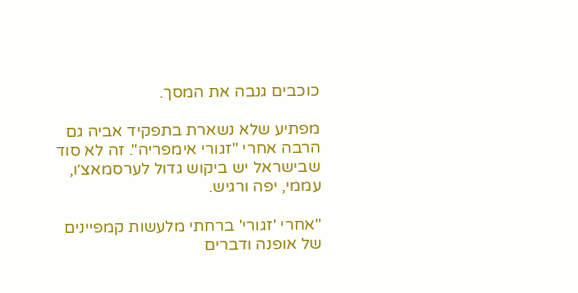כוכבים גנבה את המסך.

מפתיע שלא נשארת בתפקיד אביה גם הרבה אחרי "זגורי אימפריה". זה לא סוד שבישראל יש ביקוש גדול לערסמאצ׳ו, עממי, יפה ורגיש.

"אחרי 'זגורי' ברחתי מלעשות קמפיינים של אופנה ודברים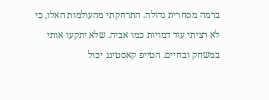ברמה מסחרית גדולה. התרחקתי מהעולמות האלו, כי לא רציתי עוד דמויות כמו אביה. שלא יתקעו אותי במשחק ובחיים. הטייפ קאסטינג יכול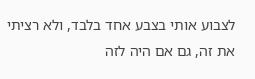לצבוע אותי בצבע אחד בלבד, ולא רציתי את זה, גם אם היה לזה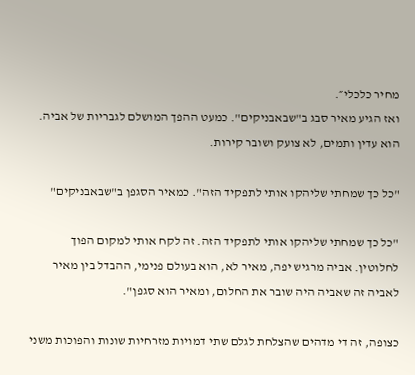מחיר כלכלי״.
ואז הגיע מאיר סבג ב"שבאבניקים". כמעט ההפך המושלם לגבריות של אביה. הוא עדין ותמים, לא צועק ושובר קירות.

"כל כך שמחתי שליהקו אותי לתפקיד הזה". כמאיר הסגפן ב"שבאבניקים"

"כל כך שמחתי שליהקו אותי לתפקיד הזה. זה לקח אותי למקום הפוך לחלוטין. אביה מרגיש יפה, מאיר לא, הוא בעולם פנימי, ההבדל בין מאיר לאביה זה שאביה היה שובר את החלום, ומאיר הוא סגפן".

כצופה, זה די מדהים שהצלחת לגלם שתי דמויות מזרחיות שונות והפוכות משני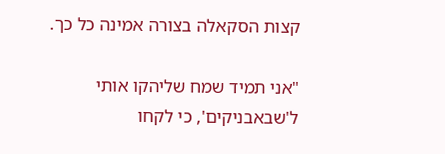קצות הסקאלה בצורה אמינה כל כך.

"אני תמיד שמח שליהקו אותי ל'שבאבניקים', כי לקחו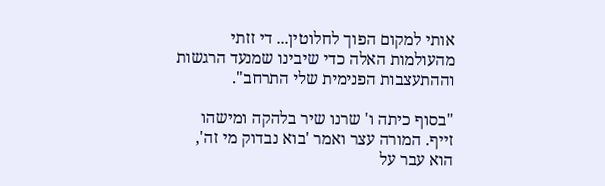אותי למקום הפוך לחלוטין... די זזתי מהעולמות האלה כדי שיבינו שמנעד הרגשות וההתעצבות הפנימית שלי התרחב".

"בסוף כיתה ו' שרנו שיר בלהקה ומישהו זייף. המורה עצר ואמר 'בוא נבדוק מי זה', הוא עבר על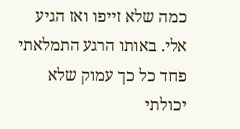כמה שלא זייפו ואז הגיע אלי. באותו הרגע התמלאתי פחד כל כך עמוק שלא יכולתי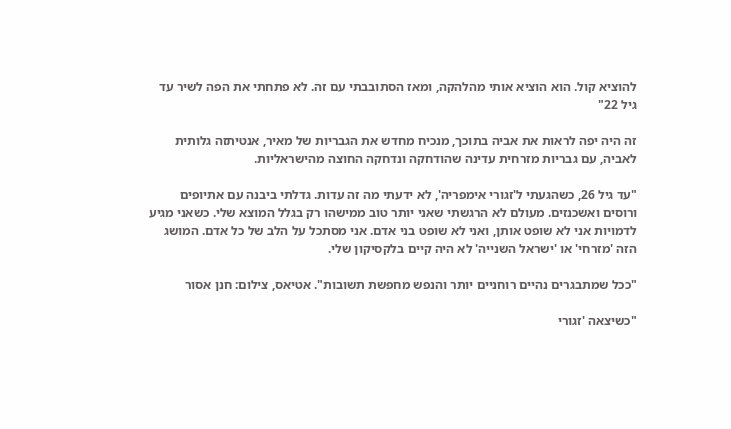להוציא קול. הוא הוציא אותי מהלהקה, ומאז הסתובבתי עם זה. לא פתחתי את הפה לשיר עד גיל 22"

זה היה יפה לראות את אביה בתוכך, מנכיח מחדש את הגבריות של מאיר, אנטיתזה גלותית לאביה, עם גבריות מזרחית עדינה שהודחקה ונדחקה החוצה מהישראליות.

"עד גיל 26, כשהגעתי ל'זגורי אימפריה', לא ידעתי מה זה עדות. גדלתי ביבנה עם אתיופים ורוסים ואשכנזים. מעולם לא הרגשתי שאני יותר טוב ממישהו רק בגלל המוצא שלי. כשאני מגיע לדמויות אני לא שופט אותן, ואני לא שופט בני אדם. אני מסתכל על הלב של כל אדם. המושג הזה 'מזרחי' או 'ישראל השנייה' לא היה קיים בלקסיקון שלי.

"ככל שמתבגרים נהיים רוחניים יותר והנפש מחפשת תשובות". אטיאס, צילום: חנן אסור

"כשיצאה 'זגורי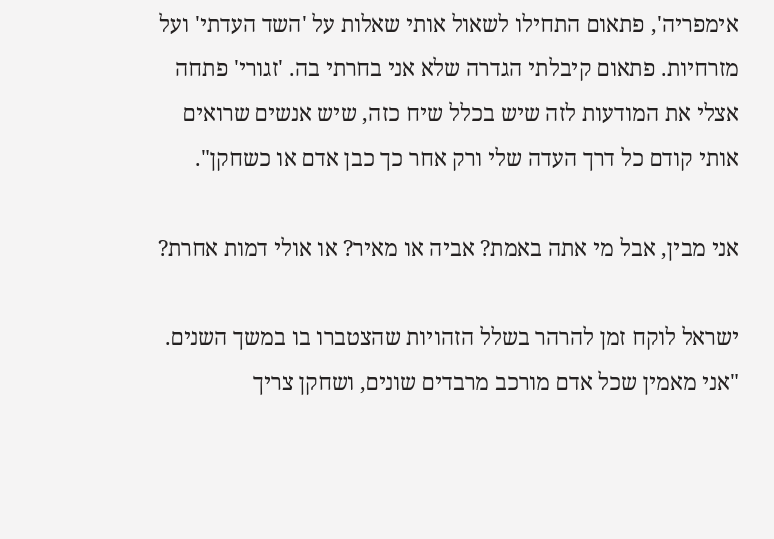אימפריה', פתאום התחילו לשאול אותי שאלות על 'השד העדתי' ועל מזרחיות. פתאום קיבלתי הגדרה שלא אני בחרתי בה. 'זגורי' פתחה אצלי את המודעות לזה שיש בכלל שיח כזה, שיש אנשים שרואים אותי קודם כל דרך העדה שלי ורק אחר כך כבן אדם או כשחקן".

אני מבין, אבל מי אתה באמת? אביה או מאיר? או אולי דמות אחרת?

ישראל לוקח זמן להרהר בשלל הזהויות שהצטברו בו במשך השנים. "אני מאמין שכל אדם מורכב מרבדים שונים, ושחקן צריך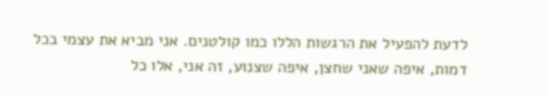לדעת להפעיל את הרגשות הללו כמו קולטנים. אני מביא את עצמי בכל דמות, איפה שאני שחצן, איפה שצנוע, זה אני, אלו כל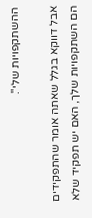ההשתקפויות שלי".

אבל דווקא בגלל שאתה אומר שהתפקידים הם השתקפויות שלך, האם יש תפקיד שלא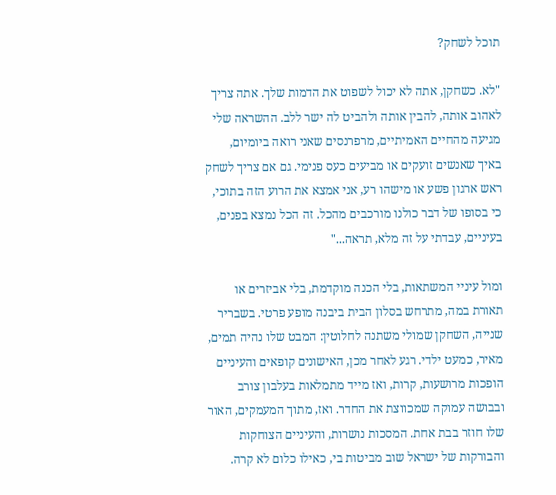תוכל לשחק?

"לא. כשחקן, אתה לא יכול לשפוט את הדמות שלך. אתה צריך לאהוב אותה, להבין אותה ולהביט לה ישר ללב. ההשראה שלי מגיעה מהחיים האמיתיים, מרפרנסים שאני רואה ביומיום, באיך שאנשים זועקים או מביעים כעס פנימי. גם אם צריך לשחק ראש ארגון פשע או מישהו רע, אני אמצא את הרוע הזה בתוכי, כי בסופו של דבר כולנו מורכבים מהכל. זה הכל נמצא בפנים, בעיניים, עבדתי על זה מלא, תראה..."

ומול עיניי המשתאות, בלי הכנה מוקדמת, בלי אביזרים או תאורת במה, מתרחש בסלון הבית ביבנה מופע פרטי. בשבריר שנייה, השחקן שמולי משתנה לחלוטין: המבט שלו נהיה תמים, מאיר, כמעט ילדי. רגע לאחר מכן, האישונים קופאים והעיניים הופכות מרושעות, קרות, ואז מייד מתמלאות בעלבון צורב ובבושה עמוקה שמכווצת את החדר. ואז, מתוך המעמקים, האור שלו חוזר בבת אחת. המסכות נושרות, והעיניים הצוחקות והבורקות של ישראל שוב מביטות בי, כאילו כלום לא קרה.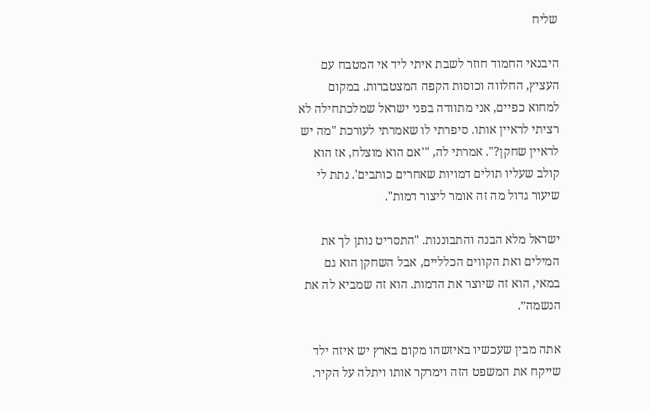שליח

היבנאי החמוד חוזר לשבת איתי ליד אי המטבח עם העציץ, החלווה וכוסות הקפה המצטברות. במקום למחוא כפיים, אני מתוודה בפני ישראל שמלכתחילה לא רציתי לראיין אותו. סיפרתי לו שאמרתי לעורכת "מה יש לראיין שחקן?". אמרתי לה, "'אם הוא מוצלח, אז הוא קולב שעליו תולים דמויות שאחרים כותבים'. נתת לי שיעור גדול מה זה אומר ליצור דמות".

ישראל מלא הבנה והתבוננות. "התסריט נותן לך את המילים ואת הקווים הכלליים, אבל השחקן הוא גם במאי, הוא זה שיוצר את הדמות. הוא זה שמביא לה את הנשמה״.

אתה מבין שעכשיו באיזשהו מקום בארץ יש איזה ילד שייקח את המשפט הזה וימרקר אותו ויתלה על הקיר.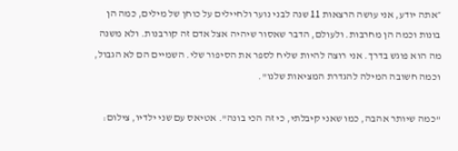״אתה יודע, אני עושה הרצאות 11 שנה לבני נוער ולחיילים על כוחן של מילים, כמה הן בונות וכמה הן מחרבות. ולעולם, הדבר שאסור שיהיה אצל אדם זה קורבנות. ולא משנה מה הוא פוגש בדרך. אני רוצה להיות שליח לספר את הסיפור שלי. השמיים הם לא הגבול, וכמה חשובה המילה להגדרת המציאות שלנו".

"כמה שיותר אהבה, כמו שאני קיבלתי, כי זה הכי בונה". אטיאס עם שני ילדיו, צילום: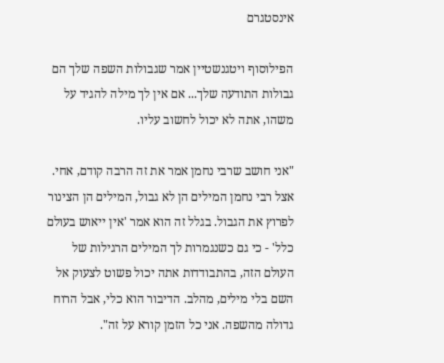אינסטגרם

הפילוסוף ויטגנשטיין אמר שגבולות השפה שלך הם גבולות התודעה שלך... אם אין לך מילה להגיד על משהו, אתה לא יכול לחשוב עליו.

"אני חושב שרבי נחמן אמר את זה הרבה קודם, אחי. אצל רבי נחמן המילים הן לא גבול, המילים הן הצינור לפרוץ את הגבול. בגלל זה הוא אמר 'אין ייאוש בעולם כלל' - כי גם כשנגמרות לך המילים הרגילות של העולם הזה, בהתבודדות אתה יכול פשוט לצעוק אל השם בלי מילים, מהלב. הדיבור הוא כלי, אבל הרוח גדולה מהשפה. אני כל הזמן קורא על זה".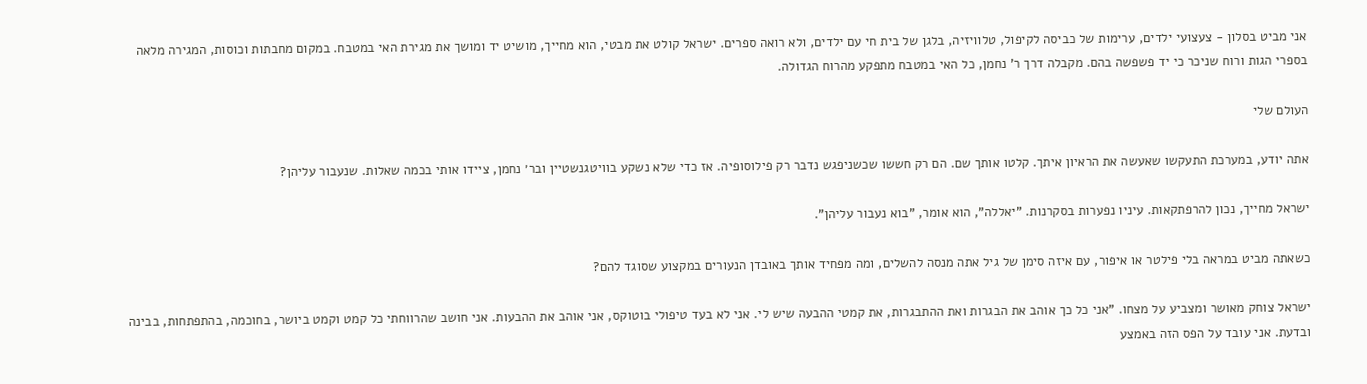אני מביט בסלון - צעצועי ילדים, ערימות של כביסה לקיפול, טלוויזיה, בלגן של בית חי עם ילדים, ולא רואה ספרים. ישראל קולט את מבטי, הוא מחייך, מושיט יד ומושך את מגירת האי במטבח. במקום מחבתות וכוסות, המגירה מלאה בספרי הגות ורוח שניכר כי יד פשפשה בהם. מקבלה דרך ר' נחמן, כל האי במטבח מתפקע מהרוח הגדולה.

העולם שלי

אתה יודע, במערכת התעקשו שאעשה את הראיון איתך. קלטו אותך שם. הם רק חששו שכשניפגש נדבר רק פילוסופיה. אז כדי שלא נשקע בוויטגנשטיין ובר׳ נחמן, ציידו אותי בכמה שאלות. שנעבור עליהן?

ישראל מחייך, נכון להרפתקאות. עיניו נפערות בסקרנות. "יאללה", הוא אומר, "בוא נעבור עליהן".

כשאתה מביט במראה בלי פילטר או איפור, עם איזה סימן של גיל אתה מנסה להשלים, ומה מפחיד אותך באובדן הנעורים במקצוע שסוגד להם?

ישראל צוחק מאושר ומצביע על מצחו. "אני כל כך אוהב את הבגרות ואת ההתבגרות, את קמטי ההבעה שיש לי. אני לא בעד טיפולי בוטוקס, אני אוהב את ההבעות. אני חושב שהרווחתי כל קמט וקמט ביושר, בחוכמה, בהתפתחות, בבינה ובדעת. אני עובד על הפס הזה באמצע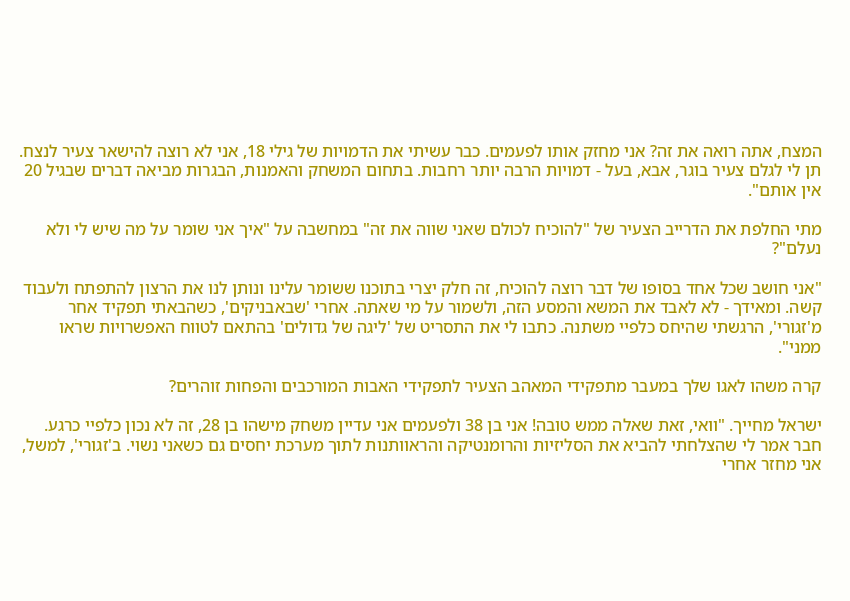המצח, אתה רואה את זה? אני מחזק אותו לפעמים. כבר עשיתי את הדמויות של גילי 18, אני לא רוצה להישאר צעיר לנצח. תן לי לגלם צעיר בוגר, אבא, בעל - דמויות הרבה יותר רחבות. בתחום המשחק והאמנות, הבגרות מביאה דברים שבגיל 20 אין אותם".

מתי החלפת את הדרייב הצעיר של "להוכיח לכולם שאני שווה את זה" במחשבה על "איך אני שומר על מה שיש לי ולא נעלם"?

"אני חושב שכל אחד בסופו של דבר רוצה להוכיח, זה חלק יצרי בתוכנו ששומר עלינו ונותן לנו את הרצון להתפתח ולעבוד קשה. ומאידך - לא לאבד את המשא והמסע הזה, ולשמור על מי שאתה. אחרי 'שבאבניקים', כשהבאתי תפקיד אחר מ'זגורי', הרגשתי שהיחס כלפיי משתנה. כתבו לי את התסריט של 'ליגה של גדולים' בהתאם לטווח האפשרויות שראו ממני".

קרה משהו לאגו שלך במעבר מתפקידי המאהב הצעיר לתפקידי האבות המורכבים והפחות זוהרים?

ישראל מחייך. "וואי, זאת שאלה ממש טובה! אני בן 38 ולפעמים אני עדיין משחק מישהו בן 28, זה לא נכון כלפיי כרגע. חבר אמר לי שהצלחתי להביא את הסליזיות והרומנטיקה והראוותנות לתוך מערכת יחסים גם כשאני נשוי. ב'זגורי', למשל, אני מחזר אחרי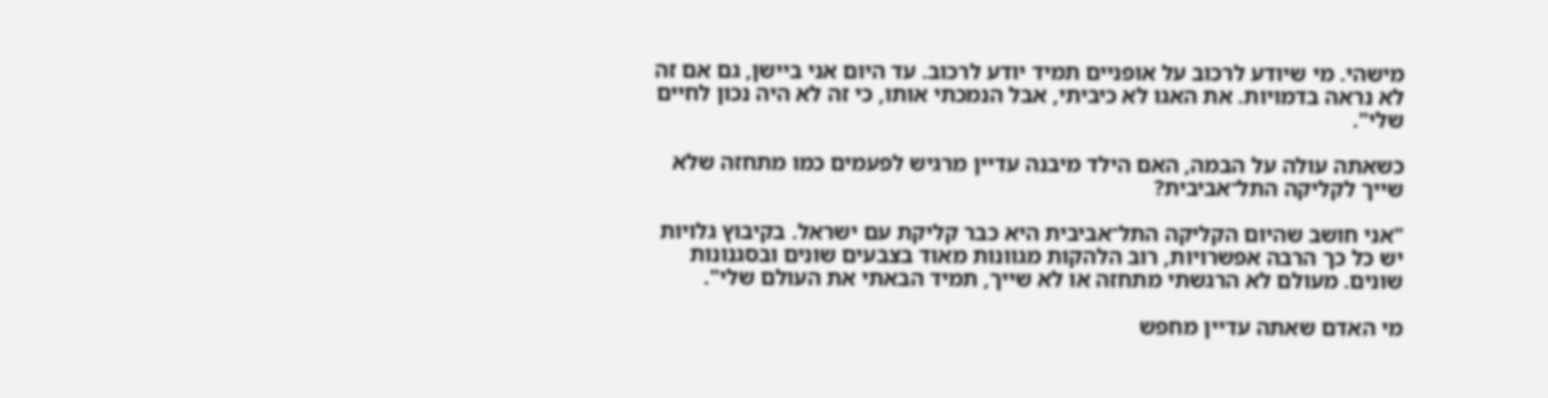מישהי. מי שיודע לרכוב על אופניים תמיד יודע לרכוב. עד היום אני ביישן, גם אם זה לא נראה בדמויות. את האגו לא כיביתי, אבל הנמכתי אותו, כי זה לא היה נכון לחיים שלי".

כשאתה עולה על הבמה, האם הילד מיבנה עדיין מרגיש לפעמים כמו מתחזה שלא שייך לקליקה התל־אביבית?

"אני חושב שהיום הקליקה התל־אביבית היא כבר קליקת עם ישראל. בקיבוץ גלויות יש כל כך הרבה אפשרויות, רוב הלהקות מגוונות מאוד בצבעים שונים ובסגנונות שונים. מעולם לא הרגשתי מתחזה או לא שייך, תמיד הבאתי את העולם שלי".

מי האדם שאתה עדיין מחפש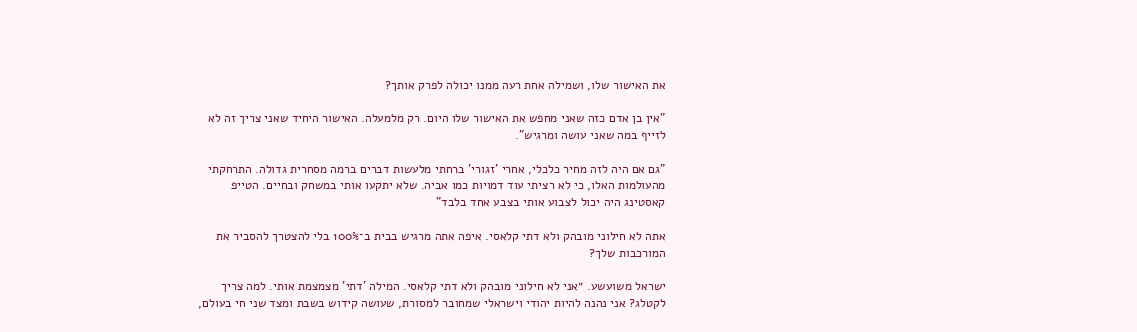את האישור שלו, ושמילה אחת רעה ממנו יכולה לפרק אותך?

"אין בן אדם כזה שאני מחפש את האישור שלו היום. רק מלמעלה. האישור היחיד שאני צריך זה לא לזייף במה שאני עושה ומרגיש".

"גם אם היה לזה מחיר כלכלי, אחרי 'זגורי' ברחתי מלעשות דברים ברמה מסחרית גדולה. התרחקתי מהעולמות האלו, כי לא רציתי עוד דמויות כמו אביה. שלא יתקעו אותי במשחק ובחיים. הטייפ קאסטינג היה יכול לצבוע אותי בצבע אחד בלבד"

אתה לא חילוני מובהק ולא דתי קלאסי. איפה אתה מרגיש בבית ב־100% בלי להצטרך להסביר את המורכבות שלך?

ישראל משועשע. ״אני לא חילוני מובהק ולא דתי קלאסי. המילה 'דתי' מצמצמת אותי. למה צריך לקטלג? אני נהנה להיות יהודי וישראלי שמחובר למסורת, שעושה קידוש בשבת ומצד שני חי בעולם,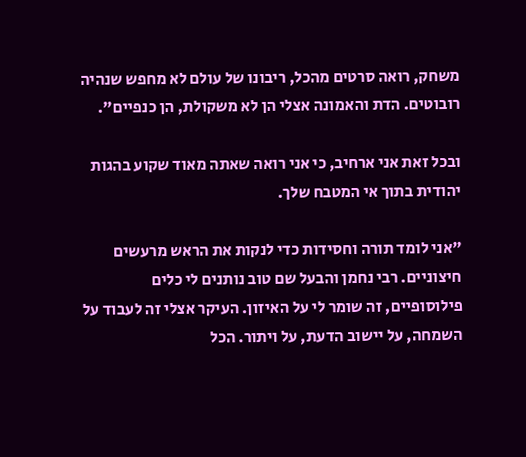משחק, רואה סרטים מהכל, ריבונו של עולם לא מחפש שנהיה רובוטים. הדת והאמונה אצלי הן לא משקולת, הן כנפיים".

ובכל זאת אני ארחיב, כי אני רואה שאתה מאוד שקוע בהגות יהודית בתוך אי המטבח שלך.

"אני לומד תורה וחסידות כדי לנקות את הראש מרעשים חיצוניים. רבי נחמן והבעל שם טוב נותנים לי כלים פילוסופיים, זה שומר לי על האיזון. העיקר אצלי זה לעבוד על השמחה, על יישוב הדעת, על ויתור. הכל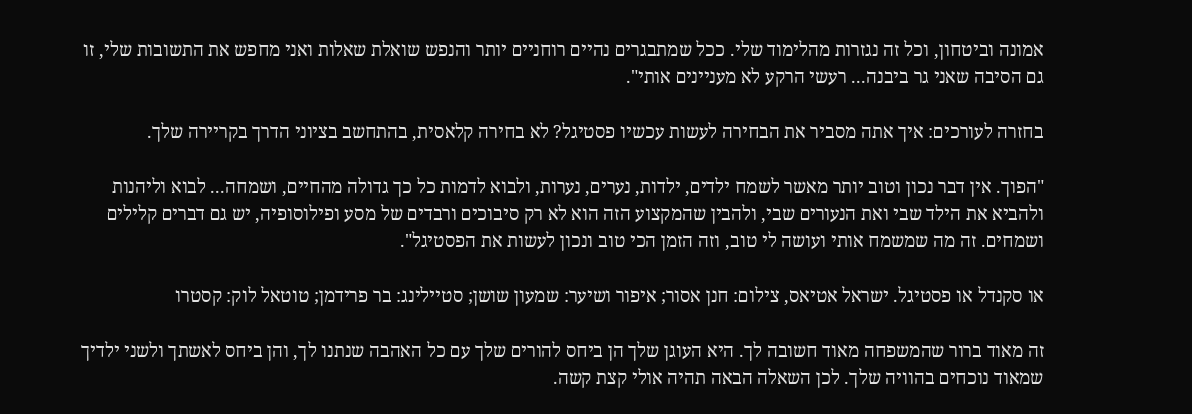אמונה וביטחון, וכל זה נגזרות מהלימוד שלי. ככל שמתבגרים נהיים רוחניים יותר והנפש שואלת שאלות ואני מחפש את התשובות שלי, זו גם הסיבה שאני גר ביבנה... רעשי הרקע לא מעניינים אותי".

בחזרה לעורכים: איך אתה מסביר את הבחירה לעשות עכשיו פסטיגל? לא בחירה קלאסית, בהתחשב בציוני הדרך בקריירה שלך.

"הפוך. אין דבר נכון וטוב יותר מאשר לשמח ילדים, ילדות, נערים, נערות, ולבוא לדמות כל כך גדולה מהחיים, ושמחה... לבוא וליהנות ולהביא את הילד שבי ואת הנעורים שבי, ולהבין שהמקצוע הזה הוא לא רק סיבוכים ורבדים של מסע ופילוסופיה, יש גם דברים קלילים ושמחים. זה מה שמשמח אותי ועושה לי טוב, וזה הזמן הכי טוב ונכון לעשות את הפסטיגל".

או סקנדל או פסטיגל. ישראל אטיאס, צילום: חנן אסור; איפור ושיער: שמעון שושן; סטיילינג: בר פרידמן; טוטאל לוק: קסטרו

זה מאוד ברור שהמשפחה מאוד חשובה לך. היא העוגן שלך הן ביחס להורים שלך עם כל האהבה שנתנו לך, והן ביחס לאשתך ולשני ילדיך שמאוד נוכחים בהוויה שלך. לכן השאלה הבאה תהיה אולי קצת קשה.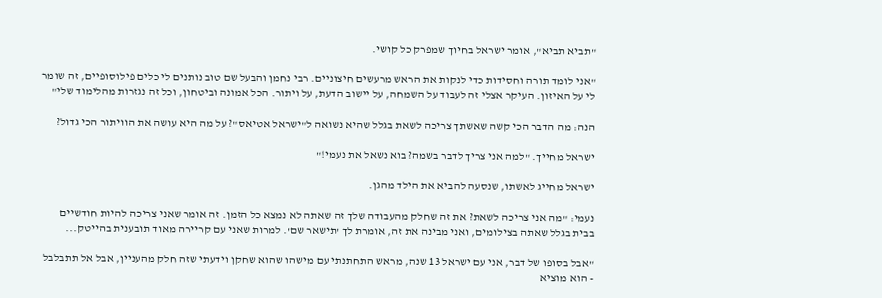"תביא תביא", אומר ישראל בחיוך שמפרק כל קושי.

"אני לומד תורה וחסידות כדי לנקות את הראש מרעשים חיצוניים. רבי נחמן והבעל שם טוב נותנים לי כלים פילוסופיים, זה שומר לי על האיזון. העיקר אצלי זה לעבוד על השמחה, על יישוב הדעת, על ויתור. הכל אמונה וביטחון, וכל זה נגזרות מהלימוד שלי"

הנה: מה הדבר הכי קשה שאשתך צריכה לשאת בגלל שהיא נשואה ל"ישראל אטיאס"? על מה היא עושה את הוויתור הכי גדול?

ישראל מחייך. "למה אני צריך לדבר בשמה? בוא נשאל את נעמי!"

ישראל מחייג לאשתו, שנסעה להביא את הילד מהגן.

נעמי: "מה אני צריכה לשאת? את זה שחלק מהעבודה שלך זה שאתה לא נמצא כל הזמן. זה אומר שאני צריכה להיות חודשיים בבית בגלל שאתה בצילומים, ואני מבינה את זה, אומרת לך 'תישאר שם'. למרות שאני עם קריירה מאוד תובענית בהייטק...

"אבל בסופו של דבר, אני עם ישראל 13 שנה, מראש התחתנתי עם מישהו שהוא שחקן וידעתי שזה חלק מהעניין, אבל אל תתבלבל - הוא מוציא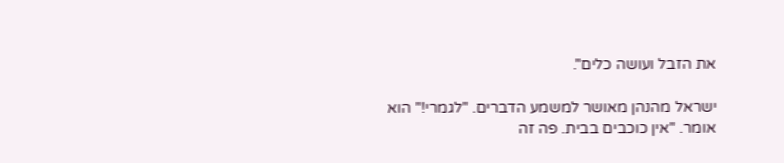את הזבל ועושה כלים".

ישראל מהנהן מאושר למשמע הדברים. "לגמרי!" הוא אומר. "אין כוכבים בבית. פה זה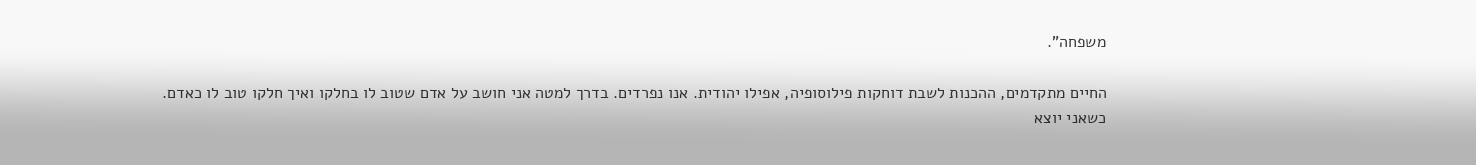משפחה".

החיים מתקדמים, ההכנות לשבת דוחקות פילוסופיה, אפילו יהודית. אנו נפרדים. בדרך למטה אני חושב על אדם שטוב לו בחלקו ואיך חלקו טוב לו כאדם. כשאני יוצא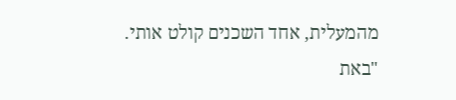מהמעלית, אחד השכנים קולט אותי. "באת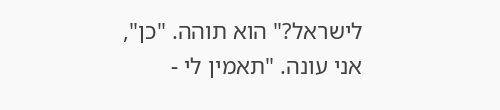לישראל?" הוא תוהה. "כן", אני עונה. "תאמין לי -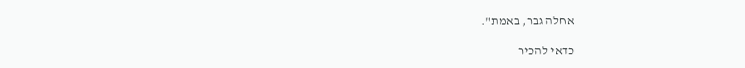אחלה גבר, באמת".

כדאי להכיר